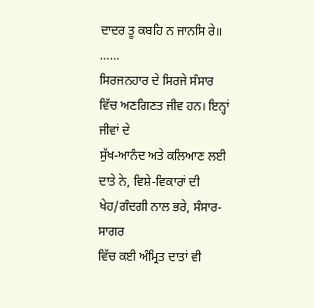ਦਾਦਰ ਤੂ ਕਬਹਿ ਨ ਜਾਨਸਿ ਰੇ॥ ……
ਸਿਰਜਨਹਾਰ ਦੇ ਸਿਰਜੇ ਸੰਸਾਰ ਵਿੱਚ ਅਣਗਿਣਤ ਜੀਵ ਹਨ। ਇਨ੍ਹਾਂ ਜੀਵਾਂ ਦੇ
ਸੁੱਖ-ਆਨੰਦ ਅਤੇ ਕਲਿਆਣ ਲਈ ਦਾਤੇ ਨੇ, ਵਿਸ਼ੇ-ਵਿਕਾਰਾਂ ਦੀ ਖੇਹ/ਗੰਦਗੀ ਨਾਲ ਭਰੇ, ਸੰਸਾਰ-ਸਾਗਰ
ਵਿੱਚ ਕਈ ਅੰਮ੍ਰਿਤ ਦਾਤਾਂ ਵੀ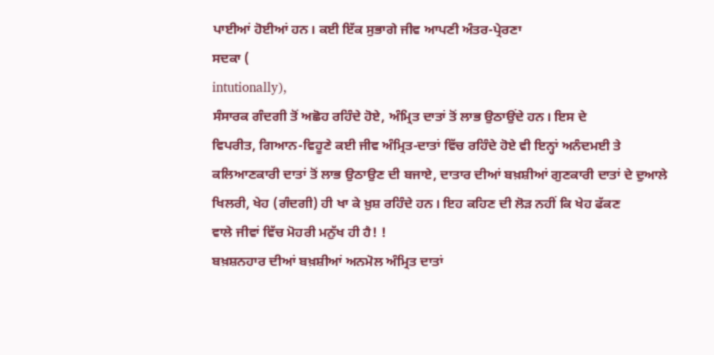ਪਾਈਆਂ ਹੋਈਆਂ ਹਨ। ਕਈ ਇੱਕ ਸੁਭਾਗੇ ਜੀਵ ਆਪਣੀ ਅੰਤਰ-ਪ੍ਰੇਰਣਾ
ਸਦਕਾ (
intutionally),
ਸੰਸਾਰਕ ਗੰਦਗੀ ਤੋਂ ਅਛੋਹ ਰਹਿੰਦੇ ਹੋਏ, ਅੰਮ੍ਰਿਤ ਦਾਤਾਂ ਤੋਂ ਲਾਭ ਉਠਾਉਂਦੇ ਹਨ। ਇਸ ਦੇ
ਵਿਪਰੀਤ, ਗਿਆਨ-ਵਿਹੂਣੇ ਕਈ ਜੀਵ ਅੰਮ੍ਰਿਤ-ਦਾਤਾਂ ਵਿੱਚ ਰਹਿੰਦੇ ਹੋਏ ਵੀ ਇਨ੍ਹਾਂ ਅਨੰਦਮਈ ਤੇ
ਕਲਿਆਣਕਾਰੀ ਦਾਤਾਂ ਤੋਂ ਲਾਭ ਉਠਾਉਣ ਦੀ ਬਜਾਏ, ਦਾਤਾਰ ਦੀਆਂ ਬਖ਼ਸ਼ੀਆਂ ਗੁਣਕਾਰੀ ਦਾਤਾਂ ਦੇ ਦੁਆਲੇ
ਖਿਲਰੀ, ਖੇਹ (ਗੰਦਗੀ) ਹੀ ਖਾ ਕੇ ਖ਼ੁਸ਼ ਰਹਿੰਦੇ ਹਨ। ਇਹ ਕਹਿਣ ਦੀ ਲੋੜ ਨਹੀਂ ਕਿ ਖੇਹ ਫੱਕਣ
ਵਾਲੇ ਜੀਵਾਂ ਵਿੱਚ ਮੋਹਰੀ ਮਨੁੱਖ ਹੀ ਹੈ! !
ਬਖ਼ਸ਼ਨਹਾਰ ਦੀਆਂ ਬਖ਼ਸ਼ੀਆਂ ਅਨਮੋਲ ਅੰਮ੍ਰਿਤ ਦਾਤਾਂ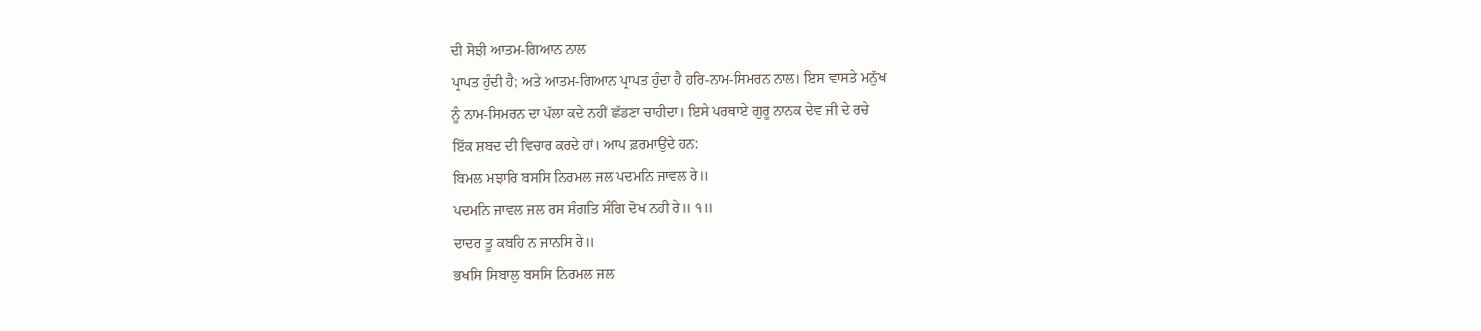ਦੀ ਸੋਝੀ ਆਤਮ-ਗਿਆਨ ਨਾਲ
ਪ੍ਰਾਪਤ ਹੁੰਦੀ ਹੈ; ਅਤੇ ਆਤਮ-ਗਿਆਨ ਪ੍ਰਾਪਤ ਹੁੰਦਾ ਹੈ ਹਰਿ-ਨਾਮ-ਸਿਮਰਨ ਨਾਲ। ਇਸ ਵਾਸਤੇ ਮਨੁੱਖ
ਨੂੰ ਨਾਮ-ਸਿਮਰਨ ਦਾ ਪੱਲਾ ਕਦੇ ਨਹੀਂ ਛੱਡਣਾ ਚਾਹੀਦਾ। ਇਸੇ ਪਰਥਾਏ ਗੁਰੂ ਨਾਨਕ ਦੇਵ ਜੀ ਦੇ ਰਚੇ
ਇੱਕ ਸ਼ਬਦ ਦੀ ਵਿਚਾਰ ਕਰਦੇ ਹਾਂ। ਆਪ ਫ਼ਰਮਾਉਂਦੇ ਹਨ:
ਬਿਮਲ ਮਝਾਰਿ ਬਸਸਿ ਨਿਰਮਲ ਜਲ ਪਦਮਨਿ ਜਾਵਲ ਰੇ॥
ਪਦਮਨਿ ਜਾਵਲ ਜਲ ਰਸ ਸੰਗਤਿ ਸੰਗਿ ਦੋਖ ਨਹੀ ਰੇ॥ ੧॥
ਦਾਦਰ ਤੂ ਕਬਹਿ ਨ ਜਾਨਸਿ ਰੇ॥
ਭਖਸਿ ਸਿਬਾਲੁ ਬਸਸਿ ਨਿਰਮਲ ਜਲ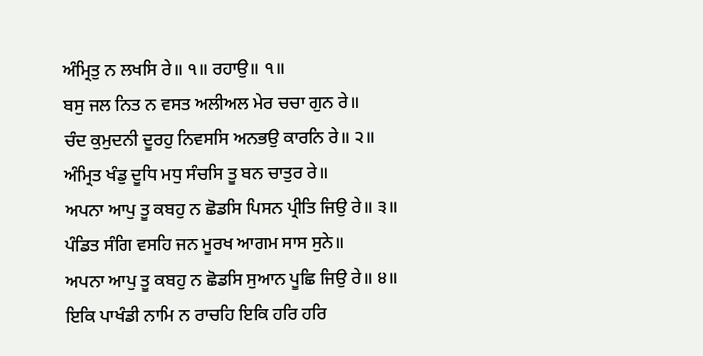ਅੰਮ੍ਰਿਤੁ ਨ ਲਖਸਿ ਰੇ॥ ੧॥ ਰਹਾਉ॥ ੧॥
ਬਸੁ ਜਲ ਨਿਤ ਨ ਵਸਤ ਅਲੀਅਲ ਮੇਰ ਚਚਾ ਗੁਨ ਰੇ॥
ਚੰਦ ਕੁਮੁਦਨੀ ਦੂਰਹੁ ਨਿਵਸਸਿ ਅਨਭਉ ਕਾਰਨਿ ਰੇ॥ ੨॥
ਅੰਮ੍ਰਿਤ ਖੰਡੁ ਦੂਧਿ ਮਧੁ ਸੰਚਸਿ ਤੂ ਬਨ ਚਾਤੁਰ ਰੇ॥
ਅਪਨਾ ਆਪੁ ਤੂ ਕਬਹੁ ਨ ਛੋਡਸਿ ਪਿਸਨ ਪ੍ਰੀਤਿ ਜਿਉ ਰੇ॥ ੩॥
ਪੰਡਿਤ ਸੰਗਿ ਵਸਹਿ ਜਨ ਮੂਰਖ ਆਗਮ ਸਾਸ ਸੁਨੇ॥
ਅਪਨਾ ਆਪੁ ਤੂ ਕਬਹੁ ਨ ਛੋਡਸਿ ਸੁਆਨ ਪੂਛਿ ਜਿਉ ਰੇ॥ ੪॥
ਇਕਿ ਪਾਖੰਡੀ ਨਾਮਿ ਨ ਰਾਚਹਿ ਇਕਿ ਹਰਿ ਹਰਿ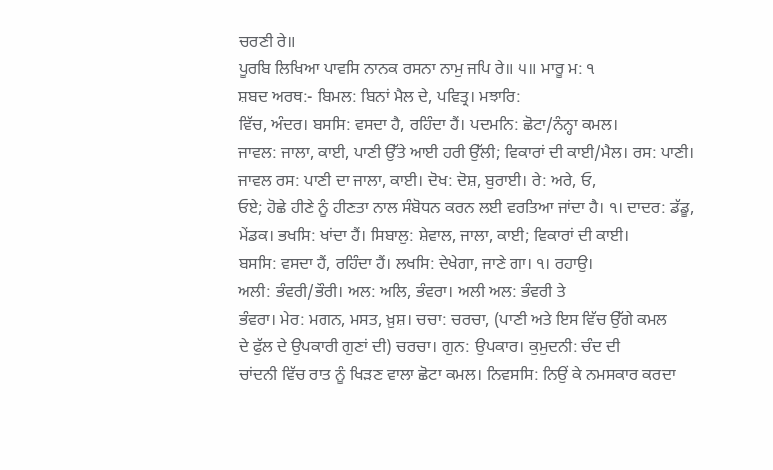ਚਰਣੀ ਰੇ॥
ਪੂਰਬਿ ਲਿਖਿਆ ਪਾਵਸਿ ਨਾਨਕ ਰਸਨਾ ਨਾਮੁ ਜਪਿ ਰੇ॥ ੫॥ ਮਾਰੂ ਮ: ੧
ਸ਼ਬਦ ਅਰਥ:- ਬਿਮਲ: ਬਿਨਾਂ ਮੈਲ ਦੇ, ਪਵਿਤ੍ਰ। ਮਝਾਰਿ:
ਵਿੱਚ, ਅੰਦਰ। ਬਸਸਿ: ਵਸਦਾ ਹੈ, ਰਹਿੰਦਾ ਹੈਂ। ਪਦਮਨਿ: ਛੋਟਾ/ਨੰਨ੍ਹਾ ਕਮਲ।
ਜਾਵਲ: ਜਾਲਾ, ਕਾਈ, ਪਾਣੀ ਉੱਤੇ ਆਈ ਹਰੀ ਉੱਲੀ; ਵਿਕਾਰਾਂ ਦੀ ਕਾਈ/ਮੈਲ। ਰਸ: ਪਾਣੀ।
ਜਾਵਲ ਰਸ: ਪਾਣੀ ਦਾ ਜਾਲਾ, ਕਾਈ। ਦੋਖ: ਦੋਸ਼, ਬੁਰਾਈ। ਰੇ: ਅਰੇ, ਓ,
ਓਏ; ਹੋਛੇ ਹੀਣੇ ਨੂੰ ਹੀਣਤਾ ਨਾਲ ਸੰਬੋਧਨ ਕਰਨ ਲਈ ਵਰਤਿਆ ਜਾਂਦਾ ਹੈ। ੧। ਦਾਦਰ: ਡੱਡੂ,
ਮੇਂਡਕ। ਭਖਸਿ: ਖਾਂਦਾ ਹੈਂ। ਸਿਬਾਲੁ: ਸ਼ੇਵਾਲ, ਜਾਲਾ, ਕਾਈ; ਵਿਕਾਰਾਂ ਦੀ ਕਾਈ।
ਬਸਸਿ: ਵਸਦਾ ਹੈਂ, ਰਹਿੰਦਾ ਹੈਂ। ਲਖਸਿ: ਦੇਖੇਗਾ, ਜਾਣੇ ਗਾ। ੧। ਰਹਾਉ।
ਅਲੀ: ਭੰਵਰੀ/ਭੌਰੀ। ਅਲ: ਅਲਿ, ਭੰਵਰਾ। ਅਲੀ ਅਲ: ਭੰਵਰੀ ਤੇ
ਭੰਵਰਾ। ਮੇਰ: ਮਗਨ, ਮਸਤ, ਖ਼ੁਸ਼। ਚਚਾ: ਚਰਚਾ, (ਪਾਣੀ ਅਤੇ ਇਸ ਵਿੱਚ ਉੱਗੇ ਕਮਲ
ਦੇ ਫੁੱਲ ਦੇ ਉਪਕਾਰੀ ਗੁਣਾਂ ਦੀ) ਚਰਚਾ। ਗੁਨ: ਉਪਕਾਰ। ਕੁਮੁਦਨੀ: ਚੰਦ ਦੀ
ਚਾਂਦਨੀ ਵਿੱਚ ਰਾਤ ਨੂੰ ਖਿੜਣ ਵਾਲਾ ਛੋਟਾ ਕਮਲ। ਨਿਵਸਸਿ: ਨਿਉਂ ਕੇ ਨਮਸਕਾਰ ਕਰਦਾ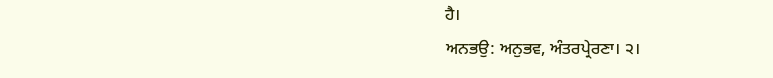ਹੈ।
ਅਨਭਉ: ਅਨੁਭਵ, ਅੰਤਰਪ੍ਰੇਰਣਾ। ੨।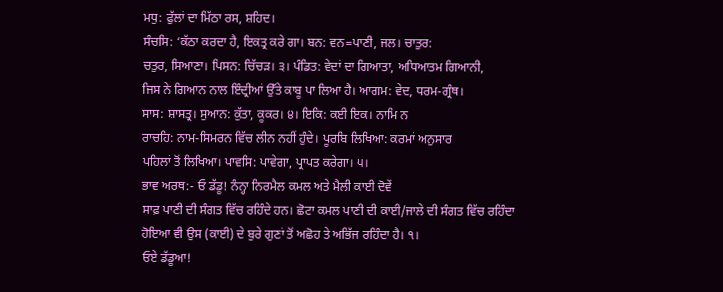ਮਧੁ: ਫੁੱਲਾਂ ਦਾ ਮਿੱਠਾ ਰਸ, ਸ਼ਹਿਦ।
ਸੰਚਸਿ: ‘ਕੱਠਾ ਕਰਦਾ ਹੈ, ਇਕਤ੍ਰ ਕਰੇ ਗਾ। ਬਨ: ਵਨ=ਪਾਣੀ, ਜਲ। ਚਾਤੁਰ:
ਚਤੁਰ, ਸਿਆਣਾ। ਪਿਸਨ: ਚਿੱਚੜ। ੩। ਪੰਡਿਤ: ਵੇਦਾਂ ਦਾ ਗਿਆਤਾ, ਅਧਿਆਤਮ ਗਿਆਨੀ,
ਜਿਸ ਨੇ ਗਿਆਨ ਨਾਲ ਇੰਦ੍ਰੀਆਂ ਉੱਤੇ ਕਾਬੂ ਪਾ ਲਿਆ ਹੈ। ਆਗਮ: ਵੇਦ, ਧਰਮ-ਗ੍ਰੰਥ।
ਸਾਸ: ਸ਼ਾਸਤ੍ਰ। ਸੁਆਨ: ਕੁੱਤਾ, ਕੂਕਰ। ੪। ਇਕਿ: ਕਈ ਇਕ। ਨਾਮਿ ਨ
ਰਾਚਹਿ: ਨਾਮ-ਸਿਮਰਨ ਵਿੱਚ ਲੀਨ ਨਹੀਂ ਹੁੰਦੇ। ਪੂਰਬਿ ਲਿਖਿਆ: ਕਰਮਾਂ ਅਨੁਸਾਰ
ਪਹਿਲਾਂ ਤੋਂ ਲਿਖਿਆ। ਪਾਵਸਿ: ਪਾਵੇਗਾ, ਪ੍ਰਾਪਤ ਕਰੇਗਾ। ੫।
ਭਾਵ ਅਰਥ:- ਓ ਡੱਡੂ! ਨੰਨ੍ਹਾ ਨਿਰਮੈਲ ਕਮਲ ਅਤੇ ਮੈਲੀ ਕਾਈ ਦੋਵੇਂ
ਸਾਫ਼ ਪਾਣੀ ਦੀ ਸੰਗਤ ਵਿੱਚ ਰਹਿੰਦੇ ਹਨ। ਛੋਟਾ ਕਮਲ ਪਾਣੀ ਦੀ ਕਾਈ/ਜਾਲੇ ਦੀ ਸੰਗਤ ਵਿੱਚ ਰਹਿੰਦਾ
ਹੋਇਆ ਵੀ ਉਸ (ਕਾਈ) ਦੇ ਬੁਰੇ ਗੁਣਾਂ ਤੋਂ ਅਛੋਹ ਤੇ ਅਭਿੱਜ ਰਹਿੰਦਾ ਹੈ। ੧।
ਓਏ ਡੱਡੂਆ!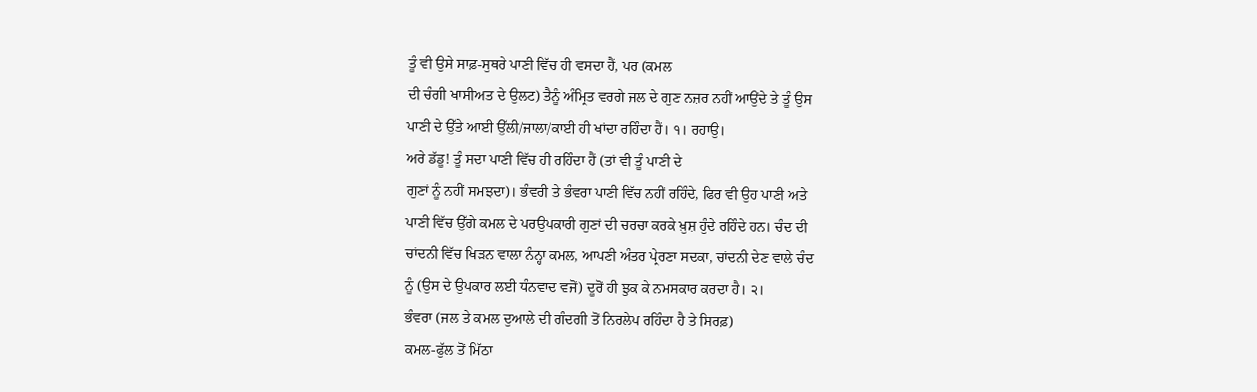ਤੂੰ ਵੀ ਉਸੇ ਸਾਫ਼-ਸੁਥਰੇ ਪਾਣੀ ਵਿੱਚ ਹੀ ਵਸਦਾ ਹੈਂ, ਪਰ (ਕਮਲ
ਦੀ ਚੰਗੀ ਖਾਸੀਅਤ ਦੇ ਉਲਟ) ਤੈਨੂੰ ਅੰਮ੍ਰਿਤ ਵਰਗੇ ਜਲ ਦੇ ਗੁਣ ਨਜ਼ਰ ਨਹੀਂ ਆਉਂਦੇ ਤੇ ਤੂੰ ਉਸ
ਪਾਣੀ ਦੇ ਉੱਤੇ ਆਈ ਉੱਲੀ/ਜਾਲਾ/ਕਾਈ ਹੀ ਖਾਂਦਾ ਰਹਿੰਦਾ ਹੈਂ। ੧। ਰਹਾਉ।
ਅਰੇ ਡੱਡੂ! ਤੂੰ ਸਦਾ ਪਾਣੀ ਵਿੱਚ ਹੀ ਰਹਿੰਦਾ ਹੈਂ (ਤਾਂ ਵੀ ਤੂੰ ਪਾਣੀ ਦੇ
ਗੁਣਾਂ ਨੂੰ ਨਹੀਂ ਸਮਝਦਾ)। ਭੰਵਰੀ ਤੇ ਭੰਵਰਾ ਪਾਣੀ ਵਿੱਚ ਨਹੀਂ ਰਹਿੰਦੇ, ਫਿਰ ਵੀ ਉਹ ਪਾਣੀ ਅਤੇ
ਪਾਣੀ ਵਿੱਚ ਉੱਗੇ ਕਮਲ ਦੇ ਪਰਉਪਕਾਰੀ ਗੁਣਾਂ ਦੀ ਚਰਚਾ ਕਰਕੇ ਖ਼ੁਸ਼ ਹੁੰਦੇ ਰਹਿੰਦੇ ਹਨ। ਚੰਦ ਦੀ
ਚਾਂਦਨੀ ਵਿੱਚ ਖਿੜਨ ਵਾਲਾ ਨੰਨ੍ਹਾ ਕਮਲ, ਆਪਣੀ ਅੰਤਰ ਪ੍ਰੇਰਣਾ ਸਦਕਾ, ਚਾਂਦਨੀ ਦੇਣ ਵਾਲੇ ਚੰਦ
ਨੂੰ (ਉਸ ਦੇ ਉਪਕਾਰ ਲਈ ਧੰਨਵਾਦ ਵਜੋਂ) ਦੂਰੋਂ ਹੀ ਝੁਕ ਕੇ ਨਮਸਕਾਰ ਕਰਦਾ ਹੈ। ੨।
ਭੰਵਰਾ (ਜਲ ਤੇ ਕਮਲ ਦੁਆਲੇ ਦੀ ਗੰਦਗੀ ਤੋਂ ਨਿਰਲੇਪ ਰਹਿੰਦਾ ਹੈ ਤੇ ਸਿਰਫ਼)
ਕਮਲ-ਫੁੱਲ ਤੋਂ ਮਿੱਠਾ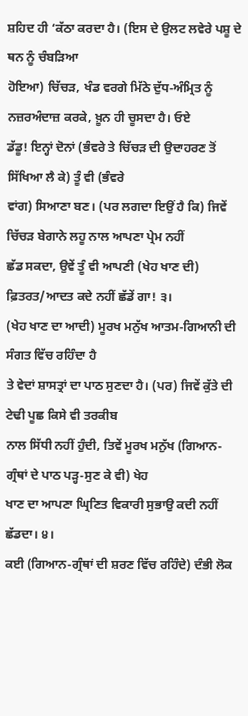ਸ਼ਹਿਦ ਹੀ ‘ਕੱਠਾ ਕਰਦਾ ਹੈ। (ਇਸ ਦੇ ਉਲਟ ਲਵੇਰੇ ਪਸ਼ੂ ਦੇ ਥਨ ਨੂੰ ਚੰਬੜਿਆ
ਹੋਇਆ) ਚਿੱਚੜ, ਖੰਡ ਵਰਗੇ ਮਿੱਠੇ ਦੁੱਧ-ਅੰਮ੍ਰਿਤ ਨੂੰ ਨਜ਼ਰਅੰਦਾਜ਼ ਕਰਕੇ, ਖ਼ੂਨ ਹੀ ਚੂਸਦਾ ਹੈ। ਓਏ
ਡੱਡੂ! ਇਨ੍ਹਾਂ ਦੋਨਾਂ (ਭੰਵਰੇ ਤੇ ਚਿੱਚੜ ਦੀ ਉਦਾਹਰਣ ਤੋਂ ਸਿੱਖਿਆ ਲੈ ਕੇ) ਤੂੰ ਵੀ (ਭੰਵਰੇ
ਵਾਂਗ) ਸਿਆਣਾ ਬਣ। (ਪਰ ਲਗਦਾ ਇਉਂ ਹੈ ਕਿ) ਜਿਵੇਂ ਚਿੱਚੜ ਬੇਗਾਨੇ ਲਹੂ ਨਾਲ ਆਪਣਾ ਪ੍ਰੇਮ ਨਹੀਂ
ਛੱਡ ਸਕਦਾ, ਉਵੇਂ ਤੂੰ ਵੀ ਆਪਣੀ (ਖੇਹ ਖਾਣ ਦੀ) ਫ਼ਿਤਰਤ/ਆਦਤ ਕਦੇ ਨਹੀਂ ਛੱਡੇਂ ਗਾ! ੩।
(ਖੇਹ ਖਾਣ ਦਾ ਆਦੀ) ਮੂਰਖ ਮਨੁੱਖ ਆਤਮ-ਗਿਆਨੀ ਦੀ ਸੰਗਤ ਵਿੱਚ ਰਹਿੰਦਾ ਹੈ
ਤੇ ਵੇਦਾਂ ਸ਼ਾਸਤ੍ਰਾਂ ਦਾ ਪਾਠ ਸੁਣਦਾ ਹੈ। (ਪਰ) ਜਿਵੇਂ ਕੁੱਤੇ ਦੀ ਟੇਢੀ ਪੂਛ ਕਿਸੇ ਵੀ ਤਰਕੀਬ
ਨਾਲ ਸਿੱਧੀ ਨਹੀਂ ਹੁੰਦੀ, ਤਿਵੇਂ ਮੂਰਖ ਮਨੁੱਖ (ਗਿਆਨ-ਗ੍ਰੰਥਾਂ ਦੇ ਪਾਠ ਪੜ੍ਹ-ਸੁਣ ਕੇ ਵੀ) ਖੇਹ
ਖਾਣ ਦਾ ਆਪਣਾ ਘ੍ਰਿਣਿਤ ਵਿਕਾਰੀ ਸੁਭਾਉ ਕਦੀ ਨਹੀਂ ਛੱਡਦਾ। ੪।
ਕਈ (ਗਿਆਨ-ਗ੍ਰੰਥਾਂ ਦੀ ਸ਼ਰਣ ਵਿੱਚ ਰਹਿੰਦੇ) ਦੰਭੀ ਲੋਕ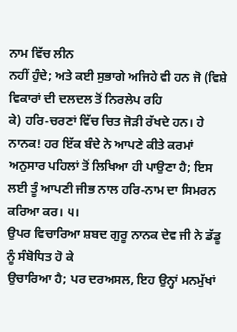ਨਾਮ ਵਿੱਚ ਲੀਨ
ਨਹੀਂ ਹੁੰਦੇ; ਅਤੇ ਕਈ ਸੁਭਾਗੇ ਅਜਿਹੇ ਵੀ ਹਨ ਜੋ (ਵਿਸ਼ੇ ਵਿਕਾਰਾਂ ਦੀ ਦਲਦਲ ਤੋਂ ਨਿਰਲੇਪ ਰਹਿ
ਕੇ) ਹਰਿ-ਚਰਣਾਂ ਵਿੱਚ ਚਿਤ ਜੋੜੀ ਰੱਖਦੇ ਹਨ। ਹੇ ਨਾਨਕ! ਹਰ ਇੱਕ ਬੰਦੇ ਨੇ ਆਪਣੇ ਕੀਤੇ ਕਰਮਾਂ
ਅਨੁਸਾਰ ਪਹਿਲਾਂ ਤੋਂ ਲਿਖਿਆ ਹੀ ਪਾਉਣਾ ਹੈ; ਇਸ ਲਈ ਤੂੰ ਆਪਣੀ ਜੀਭ ਨਾਲ ਹਰਿ-ਨਾਮ ਦਾ ਸਿਮਰਨ
ਕਰਿਆ ਕਰ। ੫।
ਉਪਰ ਵਿਚਾਰਿਆ ਸ਼ਬਦ ਗੁਰੂ ਨਾਨਕ ਦੇਵ ਜੀ ਨੇ ਡੱਡੂ ਨੂੰ ਸੰਬੋਧਿਤ ਹੋ ਕੇ
ਉਚਾਰਿਆ ਹੈ; ਪਰ ਦਰਅਸਲ, ਇਹ ਉਨ੍ਹਾਂ ਮਨਮੁੱਖਾਂ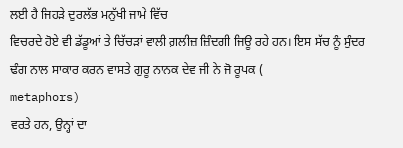ਲਈ ਹੈ ਜਿਹੜੇ ਦੁਰਲੱਭ ਮਨੁੱਖੀ ਜਾਮੇ ਵਿੱਚ
ਵਿਚਰਦੇ ਹੋਏ ਵੀ ਡੱਡੂਆਂ ਤੇ ਚਿੱਚੜਾਂ ਵਾਲੀ ਗ਼ਲੀਜ਼ ਜ਼ਿੰਦਗੀ ਜਿਊ ਰਹੇ ਹਨ। ਇਸ ਸੱਚ ਨੂੰ ਸੁੰਦਰ
ਢੰਗ ਨਾਲ ਸਾਕਾਰ ਕਰਨ ਵਾਸਤੇ ਗੁਰੂ ਨਾਨਕ ਦੇਵ ਜੀ ਨੇ ਜੋ ਰੂਪਕ (
metaphors)
ਵਰਤੇ ਹਨ, ਉਨ੍ਹਾਂ ਦਾ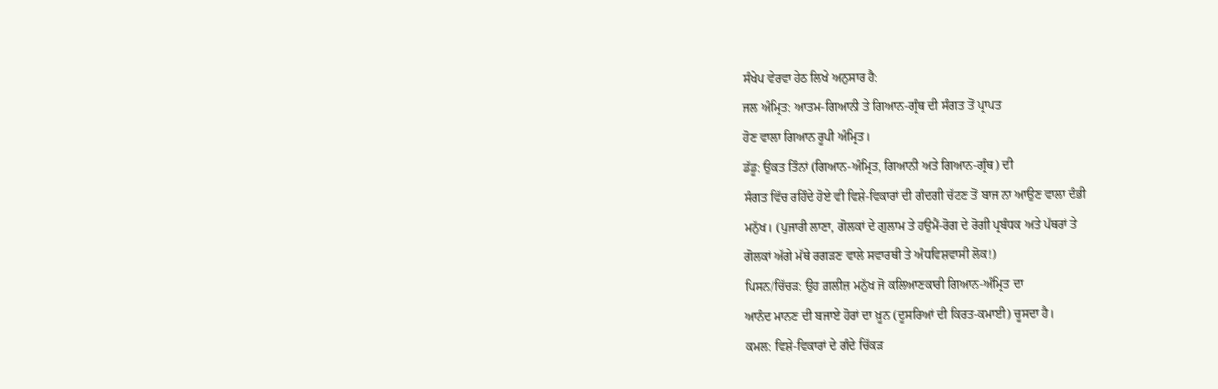ਸੰਖੇਪ ਵੇਰਵਾ ਹੇਠ ਲਿਖੇ ਅਨੁਸਾਰ ਹੈ:
ਜਲ ਅੰਮ੍ਰਿਤ: ਆਤਮ-ਗਿਆਨੀ ਤੇ ਗਿਆਨ-ਗ੍ਰੰਥ ਦੀ ਸੰਗਤ ਤੋਂ ਪ੍ਰਾਪਤ
ਹੋਣ ਵਾਲਾ ਗਿਆਨ ਰੂਪੀ ਅੰਮ੍ਰਿਤ।
ਡੱਡੂ: ਉਕਤ ਤਿੰਨਾਂ (ਗਿਆਨ-ਅੰਮ੍ਰਿਤ, ਗਿਆਨੀ ਅਤੇ ਗਿਆਨ-ਗ੍ਰੰਥ) ਦੀ
ਸੰਗਤ ਵਿੱਚ ਰਹਿੰਦੇ ਹੋਏ ਵੀ ਵਿਸ਼ੇ-ਵਿਕਾਰਾਂ ਦੀ ਗੰਦਗੀ ਚੱਟਣ ਤੋਂ ਬਾਜ ਨਾ ਆਉਣ ਵਾਲਾ ਦੰਭੀ
ਮਨੁੱਖ। (ਪੁਜਾਰੀ ਲਾਣਾ, ਗੋਲਕਾਂ ਦੇ ਗੁਲਾਮ ਤੇ ਹਉਮੈਂ-ਰੋਗ ਦੇ ਰੋਗੀ ਪ੍ਰਬੰਧਕ ਅਤੇ ਪੱਥਰਾਂ ਤੇ
ਗੋਲਕਾਂ ਅੱਗੇ ਮੱਥੇ ਰਗੜਣ ਵਾਲੇ ਸਵਾਰਥੀ ਤੇ ਅੰਧਵਿਸ਼ਵਾਸੀ ਲੋਕ!)
ਪਿਸਨ/ਚਿੱਚੜ: ਉਹ ਗ਼ਲੀਜ਼ ਮਨੁੱਖ ਜੋ ਕਲਿਆਣਕਾਰੀ ਗਿਆਨ-ਅੰਮ੍ਰਿਤ ਦਾ
ਆਨੰਦ ਮਾਨਣ ਦੀ ਬਜਾਏ ਹੋਰਾਂ ਦਾ ਖ਼ੂਨ (ਦੂਸਰਿਆਂ ਦੀ ਕਿਰਤ-ਕਮਾਈ) ਚੂਸਦਾ ਹੈ।
ਕਮਲ: ਵਿਸ਼ੇ-ਵਿਕਾਰਾਂ ਦੇ ਗੰਦੇ ਚਿੱਕੜ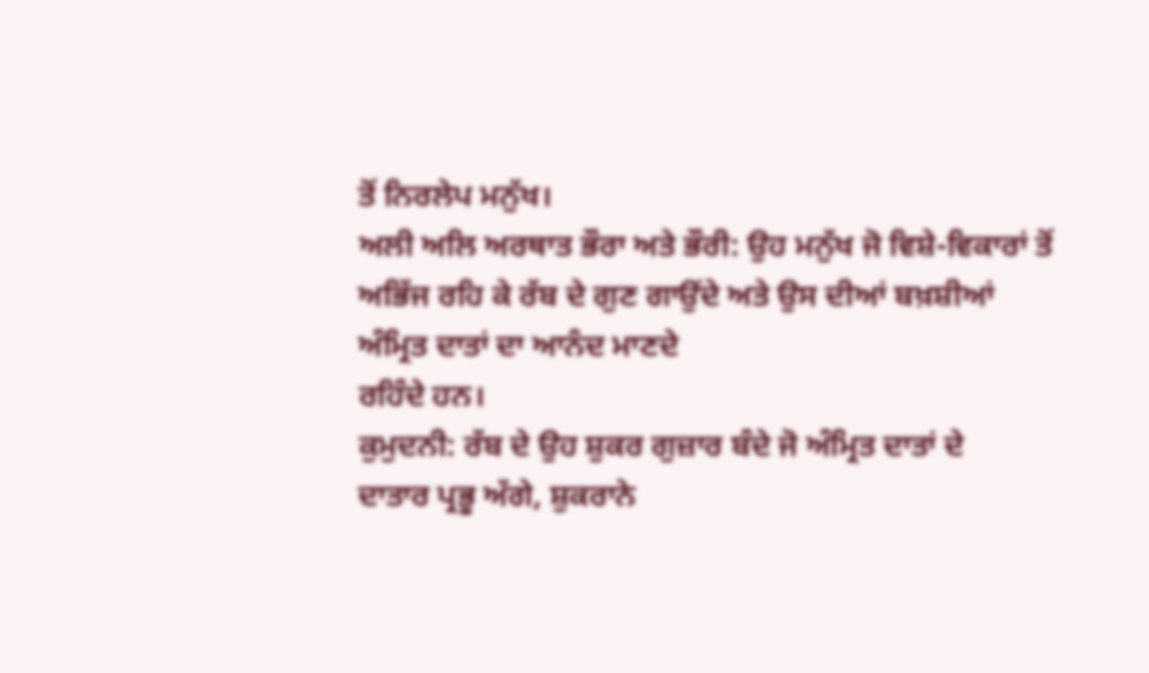ਤੋਂ ਨਿਰਲੇਪ ਮਨੁੱਖ।
ਅਲੀ ਅਲਿ ਅਰਥਾਤ ਭੌਰਾ ਅਤੇ ਭੌਰੀ: ਉਹ ਮਨੁੱਖ ਜੋ ਵਿਸ਼ੇ-ਵਿਕਾਰਾਂ ਤੋਂ
ਅਭਿੱਜ ਰਹਿ ਕੇ ਰੱਬ ਦੇ ਗੁਣ ਗਾਉਂਦੇ ਅਤੇ ਉਸ ਦੀਆਂ ਬਖ਼ਸ਼ੀਆਂ ਅੰਮ੍ਰਿਤ ਦਾਤਾਂ ਦਾ ਆਨੰਦ ਮਾਣਦੇ
ਰਹਿੰਦੇ ਹਨ।
ਕੁਮੁਦਨੀ: ਰੱਬ ਦੇ ਉਹ ਸ਼ੁਕਰ ਗੁਜ਼ਾਰ ਬੰਦੇ ਜੋ ਅੰਮ੍ਰਿਤ ਦਾਤਾਂ ਦੇ
ਦਾਤਾਰ ਪ੍ਰਭੂ ਅੱਗੇ, ਸ਼ੁਕਰਾਨੇ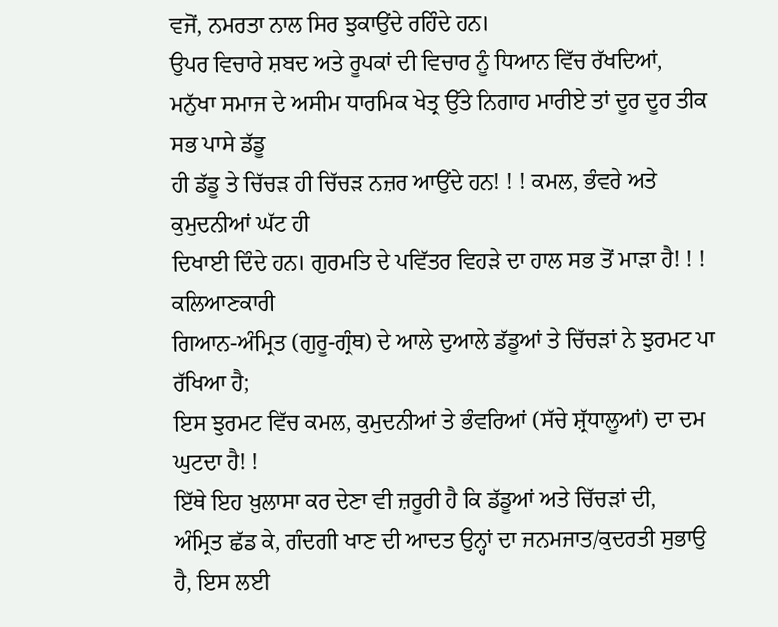ਵਜੋਂ, ਨਮਰਤਾ ਨਾਲ ਸਿਰ ਝੁਕਾਉਂਦੇ ਰਹਿੰਦੇ ਹਨ।
ਉਪਰ ਵਿਚਾਰੇ ਸ਼ਬਦ ਅਤੇ ਰੂਪਕਾਂ ਦੀ ਵਿਚਾਰ ਨੂੰ ਧਿਆਨ ਵਿੱਚ ਰੱਖਦਿਆਂ,
ਮਨੁੱਖਾ ਸਮਾਜ ਦੇ ਅਸੀਮ ਧਾਰਮਿਕ ਖੇਤ੍ਰ ਉੱਤੇ ਨਿਗਾਹ ਮਾਰੀਏ ਤਾਂ ਦੂਰ ਦੂਰ ਤੀਕ ਸਭ ਪਾਸੇ ਡੱਡੂ
ਹੀ ਡੱਡੂ ਤੇ ਚਿੱਚੜ ਹੀ ਚਿੱਚੜ ਨਜ਼ਰ ਆਉਂਦੇ ਹਨ! ! ! ਕਮਲ, ਭੰਵਰੇ ਅਤੇ ਕੁਮੁਦਨੀਆਂ ਘੱਟ ਹੀ
ਦਿਖਾਈ ਦਿੰਦੇ ਹਨ। ਗੁਰਮਤਿ ਦੇ ਪਵਿੱਤਰ ਵਿਹੜੇ ਦਾ ਹਾਲ ਸਭ ਤੋਂ ਮਾੜਾ ਹੈ! ! ! ਕਲਿਆਣਕਾਰੀ
ਗਿਆਨ-ਅੰਮ੍ਰਿਤ (ਗੁਰੂ-ਗ੍ਰੰਥ) ਦੇ ਆਲੇ ਦੁਆਲੇ ਡੱਡੂਆਂ ਤੇ ਚਿੱਚੜਾਂ ਨੇ ਝੁਰਮਟ ਪਾ ਰੱਖਿਆ ਹੈ;
ਇਸ ਝੁਰਮਟ ਵਿੱਚ ਕਮਲ, ਕੁਮੁਦਨੀਆਂ ਤੇ ਭੰਵਰਿਆਂ (ਸੱਚੇ ਸ਼੍ਰੱਧਾਲੂਆਂ) ਦਾ ਦਮ ਘੁਟਦਾ ਹੈ! !
ਇੱਥੇ ਇਹ ਖ਼ੁਲਾਸਾ ਕਰ ਦੇਣਾ ਵੀ ਜ਼ਰੂਰੀ ਹੈ ਕਿ ਡੱਡੂਆਂ ਅਤੇ ਚਿੱਚੜਾਂ ਦੀ,
ਅੰਮ੍ਰਿਤ ਛੱਡ ਕੇ, ਗੰਦਗੀ ਖਾਣ ਦੀ ਆਦਤ ਉਨ੍ਹਾਂ ਦਾ ਜਨਮਜਾਤ/ਕੁਦਰਤੀ ਸੁਭਾਉ ਹੈ, ਇਸ ਲਈ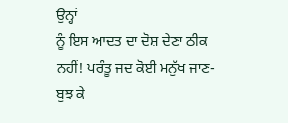ਉਨ੍ਹਾਂ
ਨੂੰ ਇਸ ਆਦਤ ਦਾ ਦੋਸ਼ ਦੇਣਾ ਠੀਕ ਨਹੀਂ! ਪਰੰਤੂ ਜਦ ਕੋਈ ਮਨੁੱਖ ਜਾਣ-ਬੁਝ ਕੇ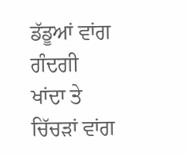ਡੱਡੂਆਂ ਵਾਂਗ ਗੰਦਗੀ
ਖਾਂਦਾ ਤੇ ਚਿੱਚੜਾਂ ਵਾਂਗ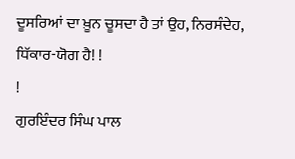ਦੂਸਰਿਆਂ ਦਾ ਖ਼ੂਨ ਚੂਸਦਾ ਹੈ ਤਾਂ ਉਹ, ਨਿਰਸੰਦੇਹ, ਧਿੱਕਾਰ-ਯੋਗ ਹੈ! !
!
ਗੁਰਇੰਦਰ ਸਿੰਘ ਪਾਲ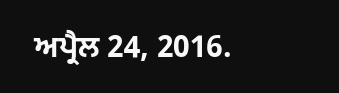ਅਪ੍ਰੈਲ 24, 2016.